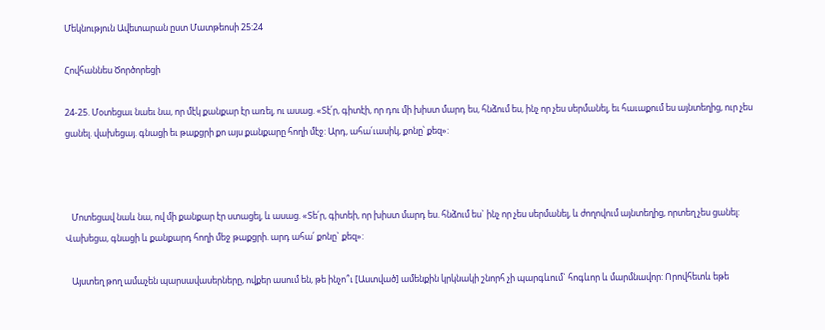Մեկնություն Ավետարան ըստ Մատթեոսի 25:24

Հովհաննես Ծործորեցի

24-25. Մօտեցաւ նաեւ նա, որ մէկ քանքար էր առել, ու ասաց. «Տէ՛ր, գիտէի, որ դու մի խիստ մարդ ես, հնձում ես, ինչ որ չես սերմանել, եւ հաւաքում ես այնտեղից, ուր չես ցանել. վախեցայ. գնացի եւ թաքցրի քո այս քանքարը հողի մէջ: Արդ, ահա՛ւասիկ, քոնը՝ քեզ»:



   Մոտեցավ նաև նա, ով մի քանքար էր ստացել, և ասաց. «Տե՛ր, գիտեի, որ խիստ մարդ ես. հնձում ես` ինչ որ չես սերմանել, և ժողովում այնտեղից, որտեղ չես ցանել: Վախեցա, գնացի և քանքարդ հողի մեջ թաքցրի. արդ ահա՛ քոնը` քեզ»:

   Այստեղ թող ամաչեն պարսավասերները, ովքեր ասում են, թե ինչո՞ւ [Աստված] ամենքին կրկնակի շնորհ չի պարգևում` հոգևոր և մարմնավոր: Որովհետև եթե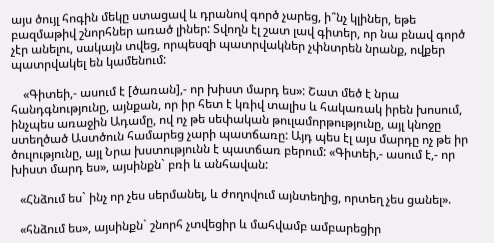այս ծույլ հոգին մեկը ստացավ և դրանով գործ չարեց, ի՞նչ կլիներ, եթե բազմաթիվ շնորհներ առած լիներ: Տվողն էլ շատ լավ գիտեր, որ նա բնավ գործ չէր անելու, սակայն տվեց, որպեսզի պատրվակներ չփնտրեն նրանք, ովքեր պատրվակել են կամենում:

    «Գիտեի,- ասում է [ծառան],- որ խիստ մարդ ես»: Շատ մեծ է նրա հանդգնությունը, այնքան, որ իր հետ է կռիվ տալիս և հակառակ իրեն խոսում, ինչպես առաջին Ադամը, ով ոչ թե սեփական թուլամորթությունը, այլ կնոջը ստեղծած Աստծուն համարեց չարի պատճառը: Այդ պես էլ այս մարդը ոչ թե իր ծուլությունը, այլ Նրա խստությունն է պատճառ բերում: «Գիտեի,- ասում է,- որ խիստ մարդ ես», այսինքն` բռի և անհավան:

   «Հնձում ես` ինչ որ չես սերմանել, և ժողովում այնտեղից, որտեղ չես ցանել».

   «հնձում ես», այսինքն` շնորհ չտվեցիր և մահվամբ ամբարեցիր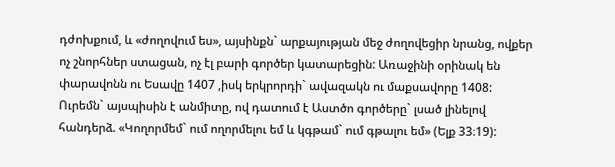դժոխքում, և «ժողովում ես», այսինքն` արքայության մեջ ժողովեցիր նրանց, ովքեր ոչ շնորհներ ստացան, ոչ էլ բարի գործեր կատարեցին: Առաջինի օրինակ են փարավոնն ու Եսավը 1407 ,իսկ երկրորդի` ավազակն ու մաքսավորը 1408: Ուրեմն` այսպիսին է անմիտը, ով դատում է Աստծո գործերը` լսած լինելով հանդերձ. «Կողորմեմ` ում ողորմելու եմ և կգթամ` ում գթալու եմ» (Ելք 33։19):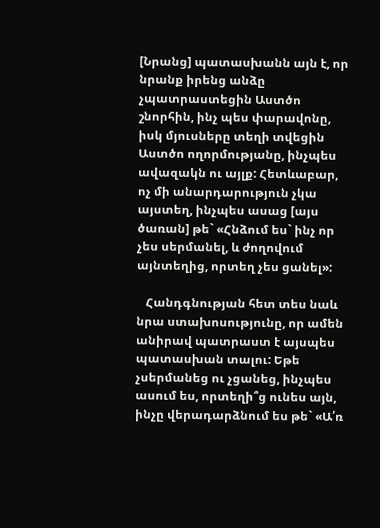[Նրանց] պատասխանն այն է, որ նրանք իրենց անձը չպատրաստեցին Աստծո շնորհին, ինչ պես փարավոնը, իսկ մյուսները տեղի տվեցին Աստծո ողորմությանը, ինչպես ավազակն ու այլք: Հետևաբար, ոչ մի անարդարություն չկա այստեղ, ինչպես ասաց [այս ծառան] թե` «Հնձում ես` ինչ որ չես սերմանել, և ժողովում այնտեղից, որտեղ չես ցանել»:

   Հանդգնության հետ տես նաև նրա ստախոսությունը, որ ամեն անիրավ պատրաստ է այսպես պատասխան տալու: Եթե չսերմանեց ու չցանեց, ինչպես ասում ես, որտեղի՞ց ունես այն, ինչը վերադարձնում ես թե` «Ա՛ռ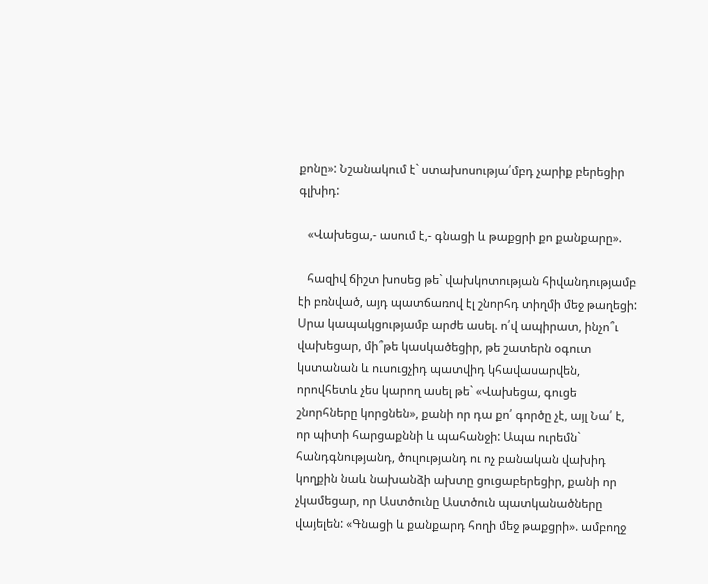քոնը»: Նշանակում է` ստախոսությա՛մբդ չարիք բերեցիր գլխիդ:

   «Վախեցա,- ասում է,- գնացի և թաքցրի քո քանքարը».

   հազիվ ճիշտ խոսեց թե` վախկոտության հիվանդությամբ էի բռնված, այդ պատճառով էլ շնորհդ տիղմի մեջ թաղեցի: Սրա կապակցությամբ արժե ասել. ո՛վ ապիրատ, ինչո՞ւ վախեցար, մի՞թե կասկածեցիր, թե շատերն օգուտ կստանան և ուսուցչիդ պատվիդ կհավասարվեն, որովհետև չես կարող ասել թե` «Վախեցա, գուցե շնորհները կորցնեն», քանի որ դա քո՛ գործը չէ, այլ Նա՛ է, որ պիտի հարցաքննի և պահանջի: Ապա ուրեմն` հանդգնությանդ, ծուլությանդ ու ոչ բանական վախիդ կողքին նաև նախանձի ախտը ցուցաբերեցիր, քանի որ չկամեցար, որ Աստծունը Աստծուն պատկանածները վայելեն: «Գնացի և քանքարդ հողի մեջ թաքցրի». ամբողջ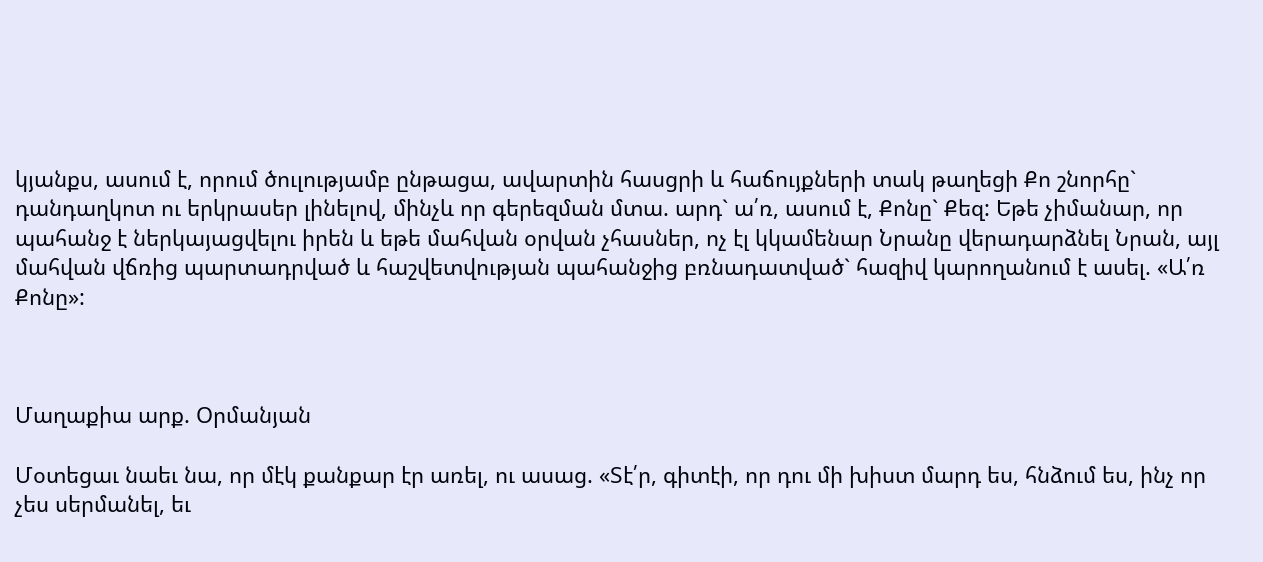կյանքս, ասում է, որում ծուլությամբ ընթացա, ավարտին հասցրի և հաճույքների տակ թաղեցի Քո շնորհը` դանդաղկոտ ու երկրասեր լինելով, մինչև որ գերեզման մտա. արդ` ա՛ռ, ասում է, Քոնը` Քեզ: Եթե չիմանար, որ պահանջ է ներկայացվելու իրեն և եթե մահվան օրվան չհասներ, ոչ էլ կկամենար Նրանը վերադարձնել Նրան, այլ մահվան վճռից պարտադրված և հաշվետվության պահանջից բռնադատված` հազիվ կարողանում է ասել. «Ա՛ռ Քոնը»:



Մաղաքիա արք. Օրմանյան

Մօտեցաւ նաեւ նա, որ մէկ քանքար էր առել, ու ասաց. «Տէ՛ր, գիտէի, որ դու մի խիստ մարդ ես, հնձում ես, ինչ որ չես սերմանել, եւ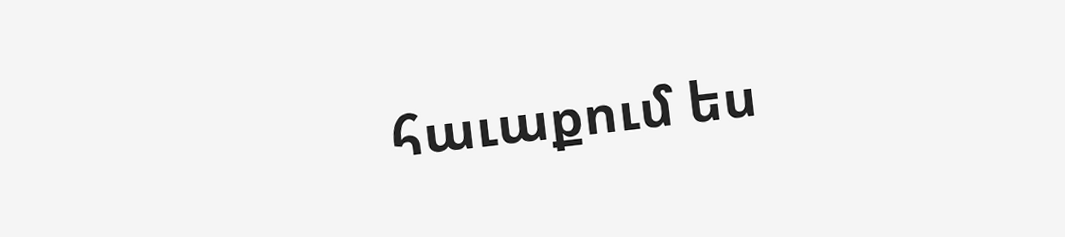հաւաքում ես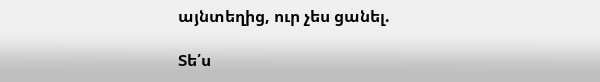այնտեղից, ուր չես ցանել.

Տե՛ս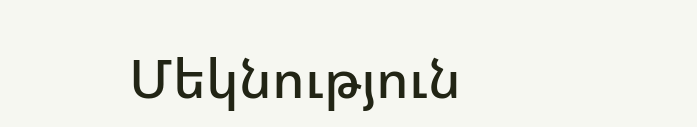Մեկնություն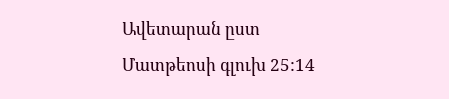Ավետարան ըստ Մատթեոսի գլուխ 25:14